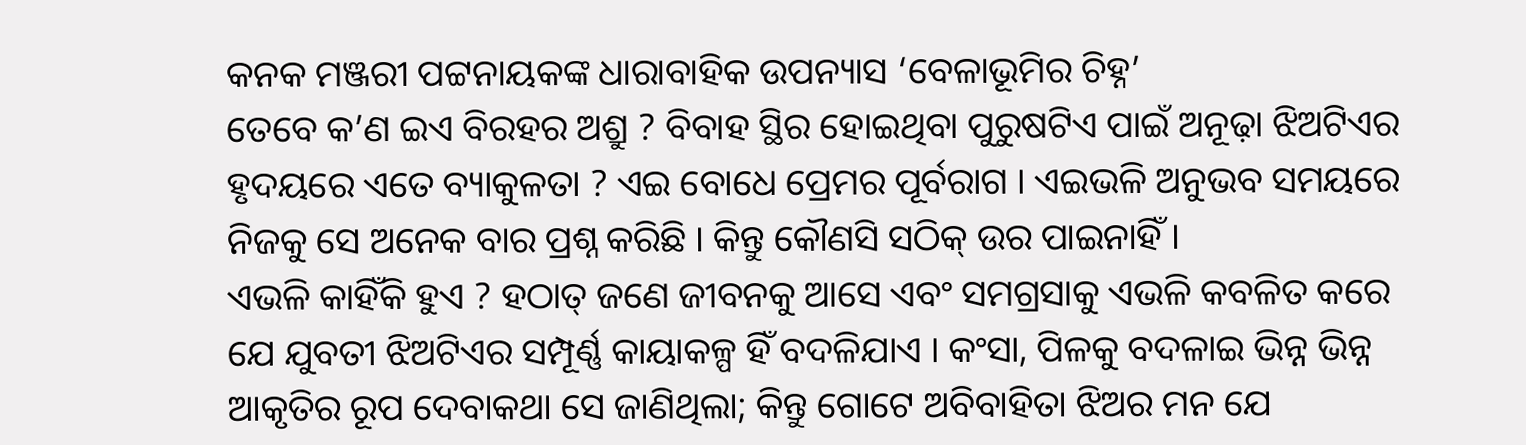କନକ ମଞ୍ଜରୀ ପଟ୍ଟନାୟକଙ୍କ ଧାରାବାହିକ ଉପନ୍ୟାସ ‘ବେଳାଭୂମିର ଚିହ୍ନ’
ତେବେ କ’ଣ ଇଏ ବିରହର ଅଶ୍ରୁ ? ବିବାହ ସ୍ଥିର ହୋଇଥିବା ପୁରୁଷଟିଏ ପାଇଁ ଅନୂଢ଼ା ଝିଅଟିଏର ହୃଦୟରେ ଏତେ ବ୍ୟାକୁଳତା ? ଏଇ ବୋଧେ ପ୍ରେମର ପୂର୍ବରାଗ । ଏଇଭଳି ଅନୁଭବ ସମୟରେ ନିଜକୁ ସେ ଅନେକ ବାର ପ୍ରଶ୍ନ କରିଛି । କିନ୍ତୁ କୌଣସି ସଠିକ୍ ଉର ପାଇନାହିଁ ।
ଏଭଳି କାହିଁକି ହୁଏ ? ହଠାତ୍ ଜଣେ ଜୀବନକୁ ଆସେ ଏବଂ ସମଗ୍ରସାକୁ ଏଭଳି କବଳିତ କରେ ଯେ ଯୁବତୀ ଝିଅଟିଏର ସମ୍ପୂର୍ଣ୍ଣ କାୟାକଳ୍ପ ହିଁ ବଦଳିଯାଏ । କଂସା, ପିଳକୁ ବଦଳାଇ ଭିନ୍ନ ଭିନ୍ନ ଆକୃତିର ରୂପ ଦେବାକଥା ସେ ଜାଣିଥିଲା; କିନ୍ତୁ ଗୋଟେ ଅବିବାହିତା ଝିଅର ମନ ଯେ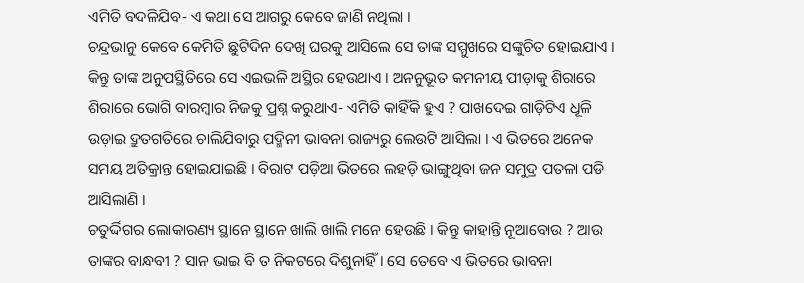ଏମିତି ବଦଳିଯିବ- ଏ କଥା ସେ ଆଗରୁ କେବେ ଜାଣି ନଥିଲା ।
ଚନ୍ଦ୍ରଭାନୁ କେବେ କେମିତି ଛୁଟିଦିନ ଦେଖି ଘରକୁ ଆସିଲେ ସେ ତାଙ୍କ ସମ୍ମୁଖରେ ସଙ୍କୁଚିତ ହୋଇଯାଏ । କିନ୍ତୁ ତାଙ୍କ ଅନୁପସ୍ଥିତିରେ ସେ ଏଇଭଳି ଅସ୍ଥିର ହେଉଥାଏ । ଅନନୁଭୂତ କମନୀୟ ପୀଡ଼ାକୁ ଶିରାରେ ଶିରାରେ ଭୋଗି ବାରମ୍ବାର ନିଜକୁ ପ୍ରଶ୍ନ କରୁଥାଏ- ଏମିତି କାହିଁକି ହୁଏ ? ପାଖଦେଇ ଗାଡ଼ିଟିଏ ଧୂଳି ଉଡ଼ାଇ ଦ୍ରୁତଗତିରେ ଚାଲିଯିବାରୁ ପଦ୍ମିନୀ ଭାବନା ରାଜ୍ୟରୁ ଲେଉଟି ଆସିଲା । ଏ ଭିତରେ ଅନେକ ସମୟ ଅତିକ୍ରାନ୍ତ ହୋଇଯାଇଛି । ବିରାଟ ପଡ଼ିଆ ଭିତରେ ଲହଡ଼ି ଭାଙ୍ଗୁଥିବା ଜନ ସମୁଦ୍ର ପତଳା ପଡି ଆସିଲାଣି ।
ଚତୁର୍ଦ୍ଦିଗର ଲୋକାରଣ୍ୟ ସ୍ଥାନେ ସ୍ଥାନେ ଖାଲି ଖାଲି ମନେ ହେଉଛି । କିନ୍ତୁ କାହାନ୍ତି ନୂଆବୋଉ ? ଆଉ ତାଙ୍କର ବାନ୍ଧବୀ ? ସାନ ଭାଇ ବି ତ ନିକଟରେ ଦିଶୁନାହିଁ । ସେ ତେବେ ଏ ଭିତରେ ଭାବନା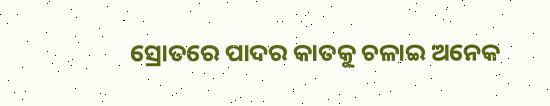ସ୍ରୋତରେ ପାଦର କାତକୁ ଚଳାଇ ଅନେକ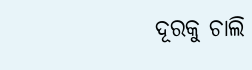ଦୂରକୁ ଚାଲି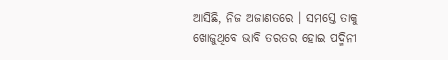ଆସିଛି, ନିଜ ଅଜାଣତରେ । ସମସ୍ତେ ତାକୁ ଖୋଜୁଥିବେ ଭାବି ତରତର ହୋଇ ପଦ୍ମିନୀ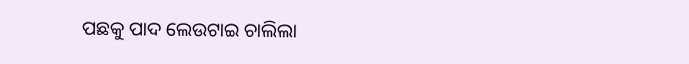ପଛକୁ ପାଦ ଲେଉଟାଇ ଚାଲିଲା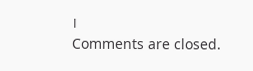।
Comments are closed.